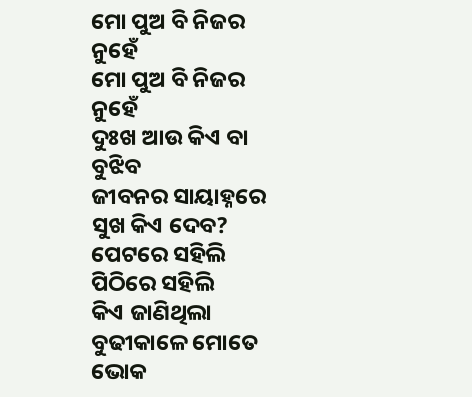ମୋ ପୁଅ ବି ନିଜର ନୁହେଁ
ମୋ ପୁଅ ବି ନିଜର ନୁହେଁ
ଦୁଃଖ ଆଉ କିଏ ବା ବୁଝିବ
ଜୀବନର ସାୟାହ୍ନରେ ସୁଖ କିଏ ଦେବ?
ପେଟରେ ସହିଲି ପିଠିରେ ସହିଲି
କିଏ ଜାଣିଥିଲା ବୁଢୀକାଳେ ମୋତେ
ଭୋକ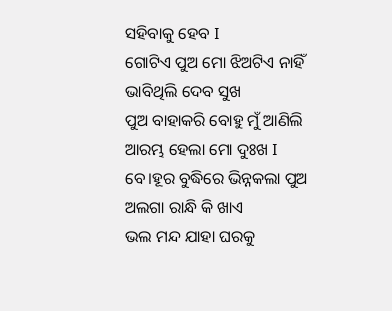ସହିବାକୁ ହେବ I
ଗୋଟିଏ ପୁଅ ମୋ ଝିଅଟିଏ ନାହିଁ
ଭାବିଥିଲି ଦେବ ସୁଖ
ପୁଅ ବାହାକରି ବୋହୁ ମୁଁ ଆଣିଲି
ଆରମ୍ଭ ହେଲା ମୋ ଦୁଃଖ I
ବେ।ହୂର ବୁଦ୍ଧିରେ ଭିନ୍ନକଲା ପୁଅ
ଅଲଗା ରାନ୍ଧି କି ଖାଏ
ଭଲ ମନ୍ଦ ଯାହା ଘରକୁ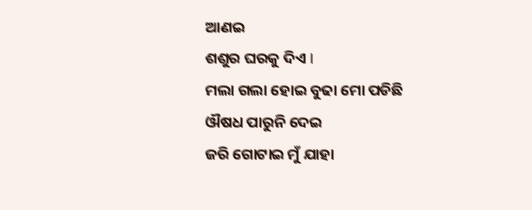ଆଣଇ
ଶଶୁର ଘରକୁ ଦିଏ I
ମଲା ଗଲା ହୋଇ ବୁଢା ମୋ ପଡିଛି
ଔଷଧ ପାରୁନି ଦେଇ
ଜରି ଗୋଟାଇ ମୁଁ ଯାହା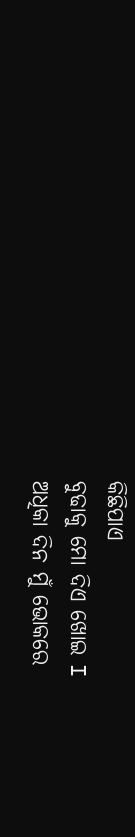କିଛିପାଏ
ବୁଢାକୁ ମୋ ଦିଏ ଖୋଇ I
ଅଧିକା ଦିନ ମୁଁ ଭୋକରେ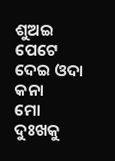ଶୁଅଇ
ପେଟେ ଦେଇ ଓଦା କନା
ମୋ ଦୁଃଖକୁ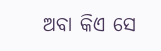ଅବା କିଏ ସେ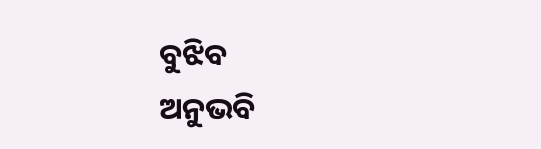ବୁଝିବ
ଅନୁଭବି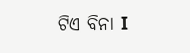ଟିଏ ବିନା I